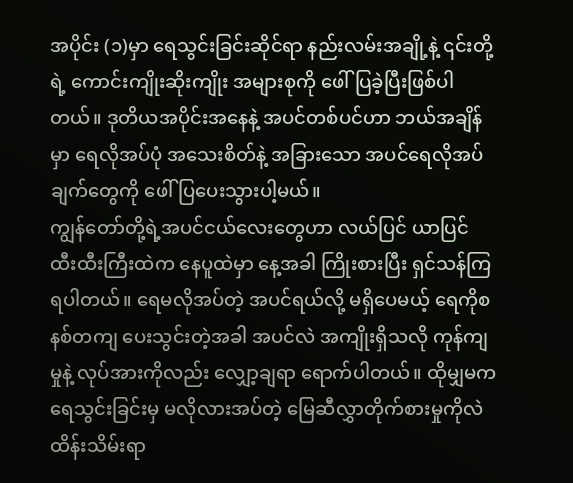အပိုင်း (၁)မှာ ရေသွင်းခြင်းဆိုင်ရာ နည်းလမ်းအချို့နဲ့ ၎င်းတို့ရဲ့ ကောင်းကျိုးဆိုးကျိုး အများစုကို ဖေါ်ပြခဲ့ပြီးဖြစ်ပါတယ်။ ဒုတိယအပိုင်းအနေနဲ့ အပင်တစ်ပင်ဟာ ဘယ်အချိန်မှာ ရေလိုအပ်ပုံ အသေးစိတ်နဲ့ အခြားသော အပင်ရေလိုအပ်ချက်တွေကို ဖေါ်ပြပေးသွားပါ့မယ်။
ကျွန်တော်တို့ရဲ့အပင်ငယ်လေးတွေဟာ လယ်ပြင် ယာပြင် ထီးထီးကြီးထဲက နေပူထဲမှာ နေ့အခါ ကြိုးစားပြီး ရှင်သန်ကြရပါတယ်။ ရေမလိုအပ်တဲ့ အပင်ရယ်လို့ မရှိပေမယ့် ရေကိုစနစ်တကျ ပေးသွင်းတဲ့အခါ အပင်လဲ အကျိုးရှိသလို ကုန်ကျမှုနဲ့ လုပ်အားကိုလည်း လျှော့ချရာ ရောက်ပါတယ်။ ထိုမျှမက ရေသွင်းခြင်းမှ မလိုလားအပ်တဲ့ မြေဆီလွှာတိုက်စားမှုကိုလဲ ထိန်းသိမ်းရာ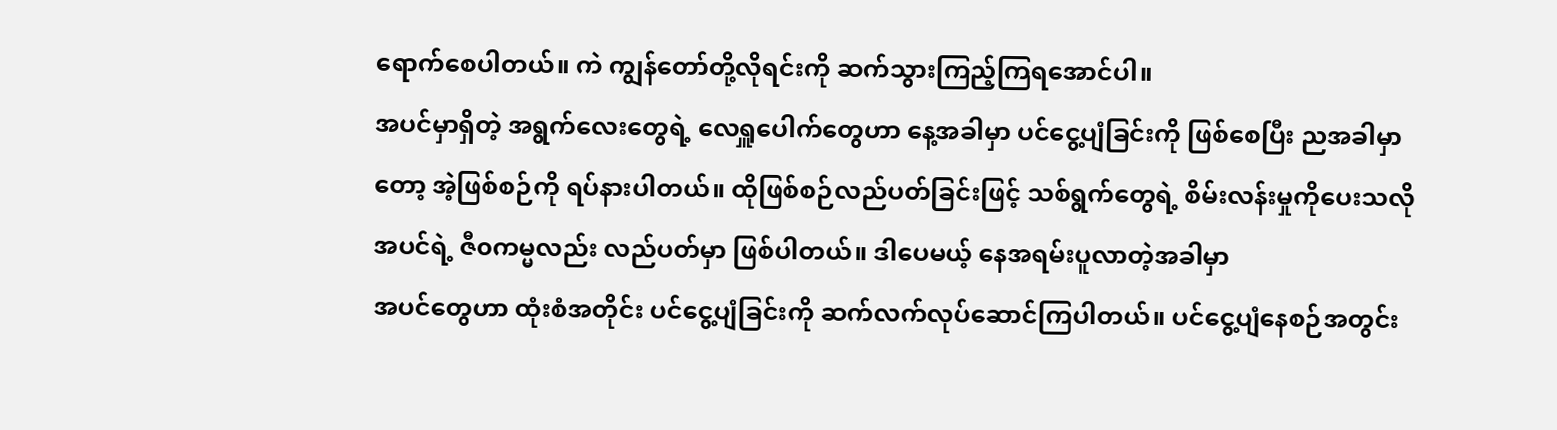ရောက်စေပါတယ်။ ကဲ ကျွန်တော်တို့လိုရင်းကို ဆက်သွားကြည့်ကြရအောင်ပါ။
အပင်မှာရှိတဲ့ အရွက်လေးတွေရဲ့ လေရှူပေါက်တွေဟာ နေ့အခါမှာ ပင်ငွေ့ပျံခြင်းကို ဖြစ်စေပြီး ညအခါမှာတော့ အဲ့ဖြစ်စဉ်ကို ရပ်နားပါတယ်။ ထိုဖြစ်စဉ်လည်ပတ်ခြင်းဖြင့် သစ်ရွက်တွေရဲ့ စိမ်းလန်းမှုကိုပေးသလို အပင်ရဲ့ ဇီ၀ကမ္မလည်း လည်ပတ်မှာ ဖြစ်ပါတယ်။ ဒါပေမယ့် နေအရမ်းပူလာတဲ့အခါမှာ
အပင်တွေဟာ ထုံးစံအတိုင်း ပင်ငွေ့ပျံခြင်းကို ဆက်လက်လုပ်ဆောင်ကြပါတယ်။ ပင်ငွေ့ပျံနေစဉ်အတွင်း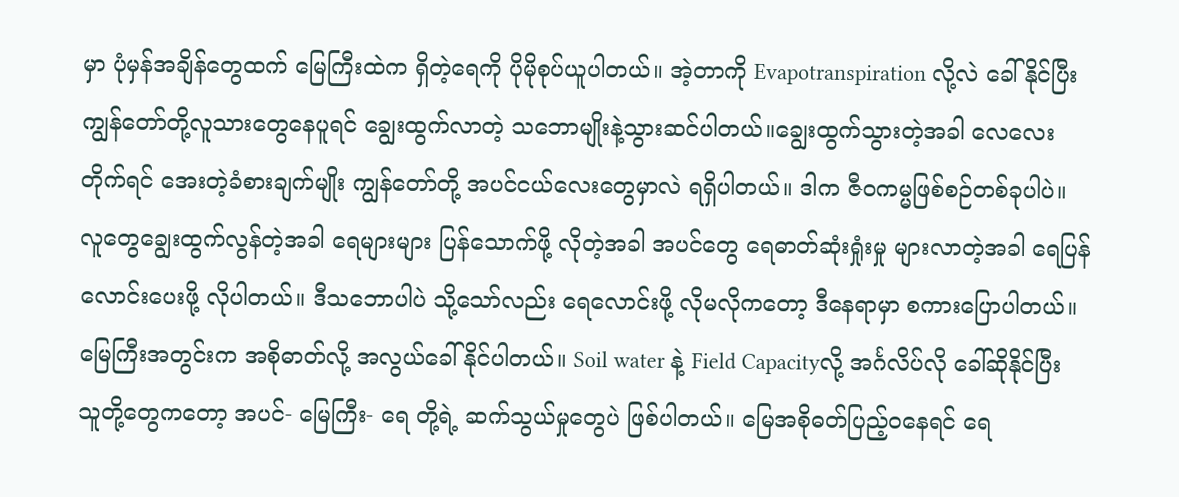မှာ ပုံမှန်အချိန်တွေထက် မြေကြီးထဲက ရှိတဲ့ရေကို ပိုမိုစုပ်ယူပါတယ်။ အဲ့တာကို Evapotranspiration လို့လဲ ခေါ်နိုင်ပြီး ကျွန်တော်တို့လူသားတွေနေပူရင် ချွေးထွက်လာတဲ့ သဘောမျိုးနဲ့သွားဆင်ပါတယ်။ချွေးထွက်သွားတဲ့အခါ လေလေးတိုက်ရင် အေးတဲ့ခံစားချက်မျိုး ကျွန်တော်တို့ အပင်ငယ်လေးတွေမှာလဲ ရရှိပါတယ်။ ဒါက ဇီ၀ကမ္မဖြစ်စဉ်တစ်ခုပါပဲ။
လူတွေချွေးထွက်လွန်တဲ့အခါ ရေများများ ပြန်သောက်ဖို့ လိုတဲ့အခါ အပင်တွေ ရေဓာတ်ဆုံးရှုံးမှု များလာတဲ့အခါ ရေပြန်လောင်းပေးဖို့ လိုပါတယ်။ ဒီသဘောပါပဲ သို့သော်လည်း ရေလောင်းဖို့ လိုမလိုကတော့ ဒီနေရာမှာ စကားပြောပါတယ်။
မြေကြီးအတွင်းက အစိုဓာတ်လို့ အလွယ်ခေါ်နိုင်ပါတယ်။ Soil water နဲ့ Field Capacityလို့ အင်္ဂလိပ်လို ခေါ်ဆိုနိုင်ပြီး သူတို့တွေကတော့ အပင်- မြေကြီး- ရေ တို့ရဲ့ ဆက်သွယ်မှုတွေပဲ ဖြစ်ပါတယ်။ မြေအစိုဓတ်ပြည့်၀နေရင် ရေ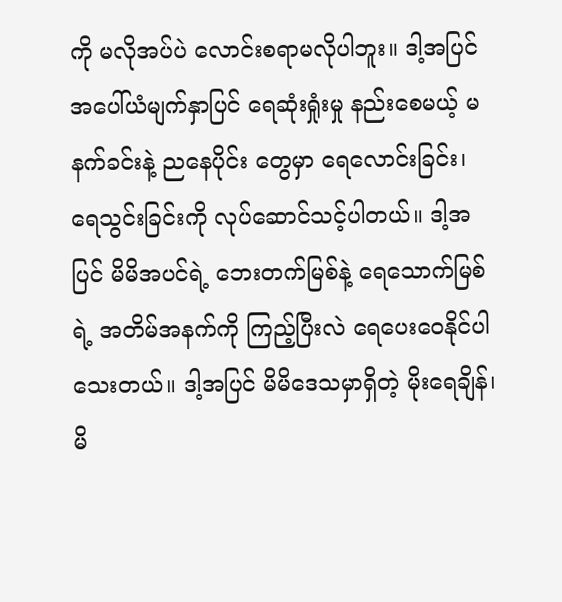ကို မလိုအပ်ပဲ လောင်းစရာမလိုပါဘူး။ ဒါ့အပြင် အပေါ်ယံမျက်နှာပြင် ရေဆုံးရှုံးမှု နည်းစေမယ့် မနက်ခင်းနဲ့ ညနေပိုင်း တွေမှာ ရေလောင်းခြင်း၊ ရေသွင်းခြင်းကို လုပ်ဆောင်သင့်ပါတယ်။ ဒါ့အပြင် မိမိအပင်ရဲ့ ဘေးတက်မြစ်နဲ့ ရေသောက်မြစ်ရဲ့ အတိမ်အနက်ကို ကြည့်ပြီးလဲ ရေပေးဝေနိုင်ပါသေးတယ်။ ဒါ့အပြင် မိမိဒေသမှာရှိတဲ့ မိုးရေချိန်၊ မိ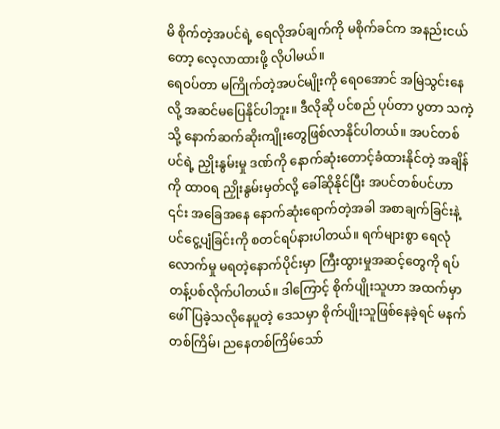မိ စိုက်တဲ့အပင်ရဲ့ ရေလိုအပ်ချက်ကို မစိုက်ခင်က အနည်းငယ်တော့ လေ့လာထားဖို့ လိုပါမယ်။
ရေ၀ပ်တာ မကြိုက်တဲ့အပင်မျိုးကို ရေ၀အောင် အမြဲသွင်းနေလို့ အဆင်မပြေနိုင်ပါဘူး။ ဒီလိုဆို ပင်စည် ပုပ်တာ ပွတာ သကဲ့သို့ နောက်ဆက်ဆိုးကျိုးတွေဖြစ်လာနိုင်ပါတယ်။ အပင်တစ်ပင်ရဲ့ ညှိုးနွမ်းမှု ဒဏ်ကို နောက်ဆုံးတောင့်ခံထားနိုင်တဲ့ အချိန်ကို ထာ၀ရ ညှိုးနွမ်းမှတ်လို့ ခေါ်ဆိုနိုင်ပြီး အပင်တစ်ပင်ဟာ ၎င်း အခြေအနေ နောက်ဆုံးရောက်တဲ့အခါ အစာချက်ခြင်းနဲ့ ပင်ငွေ့ပျံခြင်းကို စတင်ရပ်နားပါတယ်။ ရက်များစွာ ရေလုံလောက်မှု မရတဲ့နောက်ပိုင်းမှာ ကြီးထွားမှုအဆင့်တွေကို ရပ်တန့်ပစ်လိုက်ပါတယ်။ ဒါကြောင့် စိုက်ပျိုးသူဟာ အထက်မှာ ဖေါ်ပြခဲ့သလိုနေပူတဲ့ ဒေသမှာ စိုက်ပျိုးသူဖြစ်နေခဲ့ရင် မနက်တစ်ကြိမ်၊ ညနေတစ်ကြိမ်သော်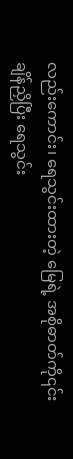လည်းကောင်း၊ ရေသွင်းထားတဲ့ မြေရဲ့ အစိုဓာတ်ကို၎င်း ချိန်ညှိပြီး ရေသွင်း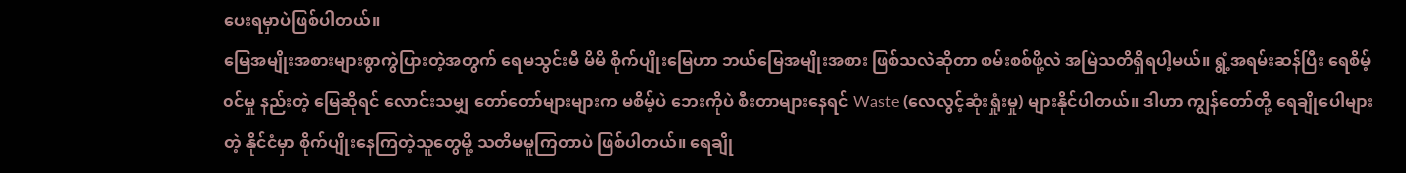ပေးရမှာပဲဖြစ်ပါတယ်။
မြေအမျိုးအစားများစွာကွဲပြားတဲ့အတွက် ရေမသွင်းမီ မိမိ စိုက်ပျိုးမြေဟာ ဘယ်မြေအမျိုးအစား ဖြစ်သလဲဆိုတာ စမ်းစစ်ဖို့လဲ အမြဲသတိရှိရပါ့မယ်။ ရွံ့အရမ်းဆန်ပြီး ရေစိမ့်၀င်မှု နည်းတဲ့ မြေဆိုရင် လောင်းသမျှ တော်တော်များများက မစိမ့်ပဲ ဘေးကိုပဲ စီးတာများနေရင် Waste (လေလွင့်ဆုံးရှုံးမှု) များနိုင်ပါတယ်။ ဒါဟာ ကျွန်တော်တို့ ရေချိုပေါများတဲ့ နိုင်ငံမှာ စိုက်ပျိုးနေကြတဲ့သူတွေမို့ သတိမမူကြတာပဲ ဖြစ်ပါတယ်။ ရေချို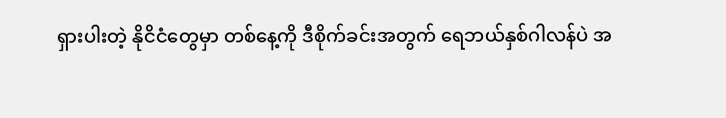ရှားပါးတဲ့ နိုငိငံတွေမှာ တစ်နေ့ကို ဒီစိုက်ခင်းအတွက် ရေဘယ်နှစ်ဂါလန်ပဲ အ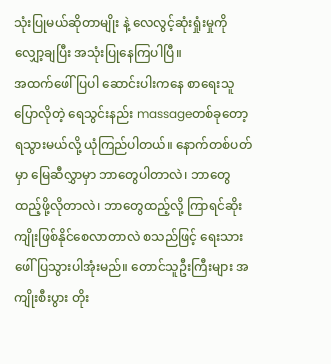သုံးပြုမယ်ဆိုတာမျိုး နဲ့ လေလွင့်ဆုံးရှုံးမှုကို လျှော့ချပြီး အသုံးပြုနေကြပါပြီ။
အထက်ဖေါ်ပြပါ ဆောင်းပါးကနေ စာရေးသူပြောလိုတဲ့ ရေသွင်းနည်း massageတစ်ခုတော့ ရသွားမယ်လို့ ယုံကြည်ပါတယ်။ နောက်တစ်ပတ်မှာ မြေဆီလွှာမှာ ဘာတွေပါတာလဲ၊ ဘာတွေထည့်ဖို့လိုတာလဲ၊ ဘာတွေထည့်လို့ ကြာရင်ဆိုးကျိုးဖြစ်နိုင်စေလာတာလဲ စသည်ဖြင့် ရေးသားဖေါ်ပြသွားပါအုံးမည်။ တောင်သူဦးကြီးများ အကျိုးစီးပွား တိုး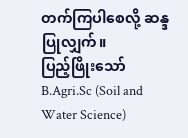တက်ကြပါစေလို့ ဆန္ဒပြုလျှက်။
ပြည့်ဖြိုးသော်
B.Agri.Sc (Soil and Water Science)